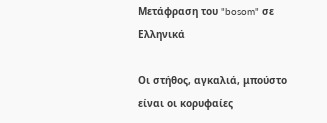Μετάφραση του "bosom" σε Ελληνικά

Οι στήθος, αγκαλιά, μπούστο είναι οι κορυφαίες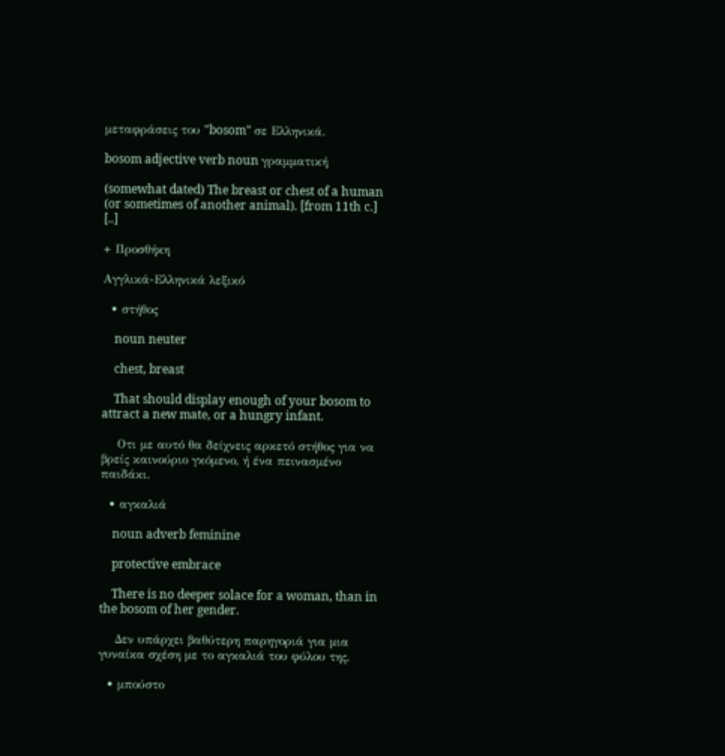μεταφράσεις του "bosom" σε Ελληνικά.

bosom adjective verb noun γραμματική

(somewhat dated) The breast or chest of a human (or sometimes of another animal). [from 11th c.] [..]

+ Προσθήκη

Αγγλικά-Ελληνικά λεξικό

  • στήθος

    noun neuter

    chest, breast

    That should display enough of your bosom to attract a new mate, or a hungry infant.

    Οτι με αυτό θα δείχνεις αρκετό στήθος για να βρείς καινούριο γκόμενο, ή ένα πεινασμένο παιδάκι.

  • αγκαλιά

    noun adverb feminine

    protective embrace

    There is no deeper solace for a woman, than in the bosom of her gender.

    Δεν υπάρχει βαθύτερη παρηγοριά για μια γυναίκα σχέση με το αγκαλιά του φύλου της.

  • μπούστο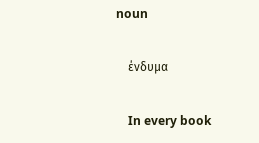noun

    ένδυμα

    In every book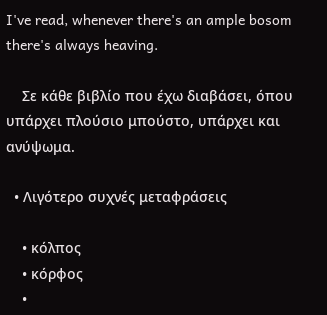I've read, whenever there's an ample bosom there's always heaving.

    Σε κάθε βιβλίο που έχω διαβάσει, όπου υπάρχει πλούσιο μπούστο, υπάρχει και ανύψωμα.

  • Λιγότερο συχνές μεταφράσεις

    • κόλπος
    • κόρφος
    •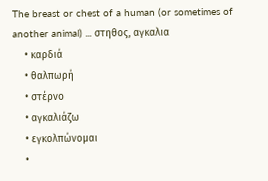The breast or chest of a human (or sometimes of another animal) ... στηθος, αγκαλια
    • καρδιά
    • θαλπωρή
    • στέρνο
    • αγκαλιάζω
    • εγκολπώνομαι
    •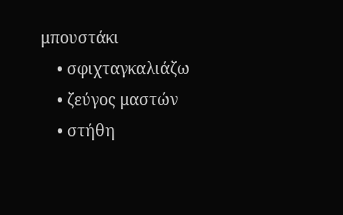μπουστάκι
    • σφιχταγκαλιάζω
    • ζεύγος μαστών
    • στήθη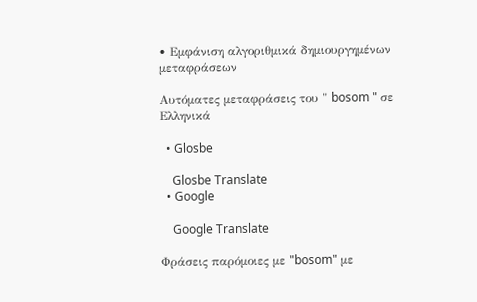• Εμφάνιση αλγοριθμικά δημιουργημένων μεταφράσεων

Αυτόματες μεταφράσεις του " bosom " σε Ελληνικά

  • Glosbe

    Glosbe Translate
  • Google

    Google Translate

Φράσεις παρόμοιες με "bosom" με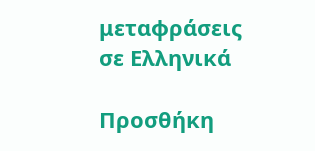μεταφράσεις σε Ελληνικά

Προσθήκη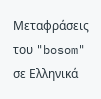Μεταφράσεις του "bosom" σε Ελληνικά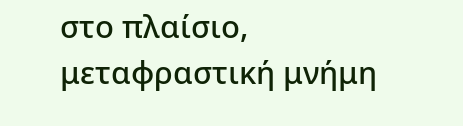στο πλαίσιο, μεταφραστική μνήμη